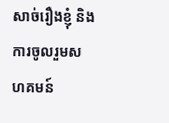សាច់រឿងខ្ញុំ និងការចូលរួមសហគមន៍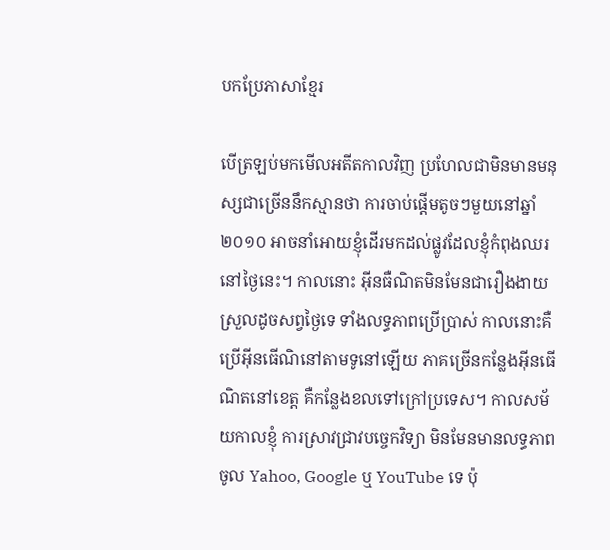បកប្រែភាសាខ្មែរ

បើត្រឡប់មកមើលអតីតកាលវិញ ប្រហែលជាមិនមានមនុស្សជាច្រើននឹកស្មានថា ការចាប់ផ្ដើមតូចៗមួយនៅឆ្នាំ២០១០ អាចនាំអោយខ្ញុំដើរមកដល់ផ្លូវដែលខ្ញុំកំពុងឈរនៅថ្ងៃនេះ។ កាលនោះ អ៊ីនធឺណិតមិនមែនជារឿងងាយស្រួលដូចសព្វថ្ងៃទេ ទាំងលទ្ធភាពប្រើប្រាស់ កាលនោះគឺប្រើអ៊ីនធើណិនៅតាមទូនៅឡើយ ភាគច្រើនកន្លែងអ៊ីនធើណិតនៅខេត្ត គឺកន្លែងខលទៅក្រៅប្រទេស។ កាលសម័យកាលខ្ញុំ ការស្រាវជ្រាវបច្ចេកវិទ្យា មិនមែនមានលទ្ធភាពចូល Yahoo, Google ឬ YouTube ទេ ប៉ុ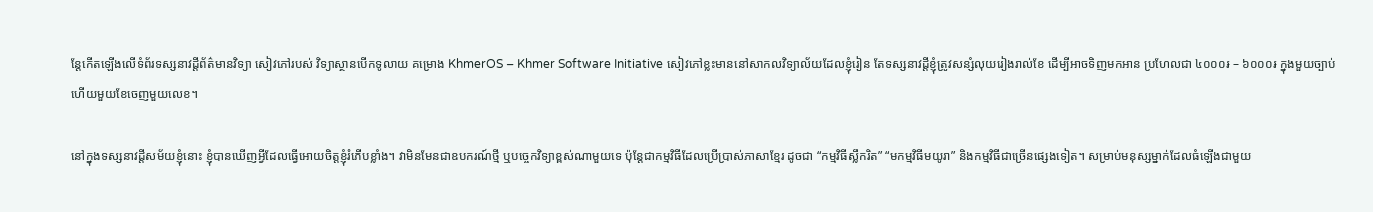ន្តែកើតឡើងលើទំព័រទស្សនាវដ្តីព័ត៌មានវិទ្យា សៀវភៅរបស់ វិទ្យាស្ថានបើកទូលាយ គម្រោង KhmerOS – Khmer Software Initiative សៀវភៅខ្លះមាននៅសាកលវិទ្យាល័យដែលខ្ញុំរៀន តែទស្សនាវដ្ដីខ្ញុំត្រូវសន្សំលុយរៀងរាល់ខែ ដើម្បីអាចទិញមកអាន ប្រហែលជា ៤០០០៛ – ៦០០០៛ ក្នុងមួយច្បាប់ ហើយមួយខែចេញមួយលេខ។

នៅក្នុងទស្សនាវដ្តីសម័យខ្ញុំនោះ ខ្ញុំបានឃើញអ្វីដែលធ្វើអោយចិត្តខ្ញុំរំភើបខ្លាំង។ វាមិនមែនជាឧបករណ៍ថ្មី ឬបច្ចេកវិទ្យាខ្ពស់ណាមួយទេ ប៉ុន្តែជាកម្មវិធីដែលប្រើប្រាស់ភាសាខ្មែរ ដូចជា “កម្មវិធីស្លឹករិត” “មកម្មវិធីមយូរា” និងកម្មវិធីជាច្រើនផ្សេងទៀត។ សម្រាប់មនុស្សម្នាក់ដែលធំឡើងជាមួយ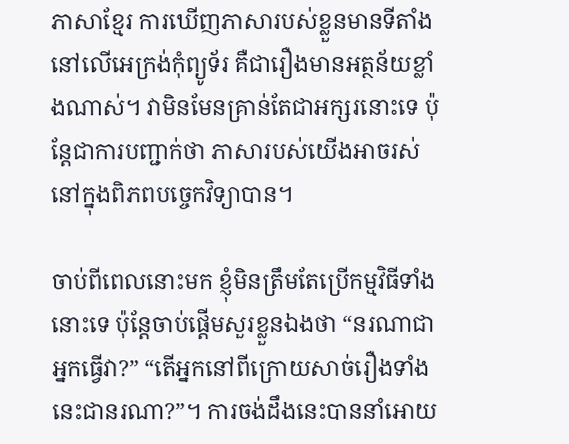ភាសាខ្មែរ ការឃើញភាសារបស់ខ្លួនមានទីតាំងនៅលើអេក្រង់កុំព្យូទ័រ គឺជារឿងមានអត្ថន័យខ្លាំងណាស់។ វាមិនមែនគ្រាន់តែជាអក្សរនោះទេ ប៉ុន្តែជាការបញ្ជាក់ថា ភាសារបស់យើងអាចរស់នៅក្នុងពិភពបច្ចេកវិទ្យាបាន។

ចាប់ពីពេលនោះមក ខ្ញុំមិនត្រឹមតែប្រើកម្មវិធីទាំងនោះទេ ប៉ុន្តែចាប់ផ្ដើមសួរខ្លួនឯងថា “នរណាជាអ្នកធ្វើវា?” “តើអ្នកនៅពីក្រោយសាច់រឿងទាំងនេះជានរណា?”។ ការចង់ដឹងនេះបាននាំអោយ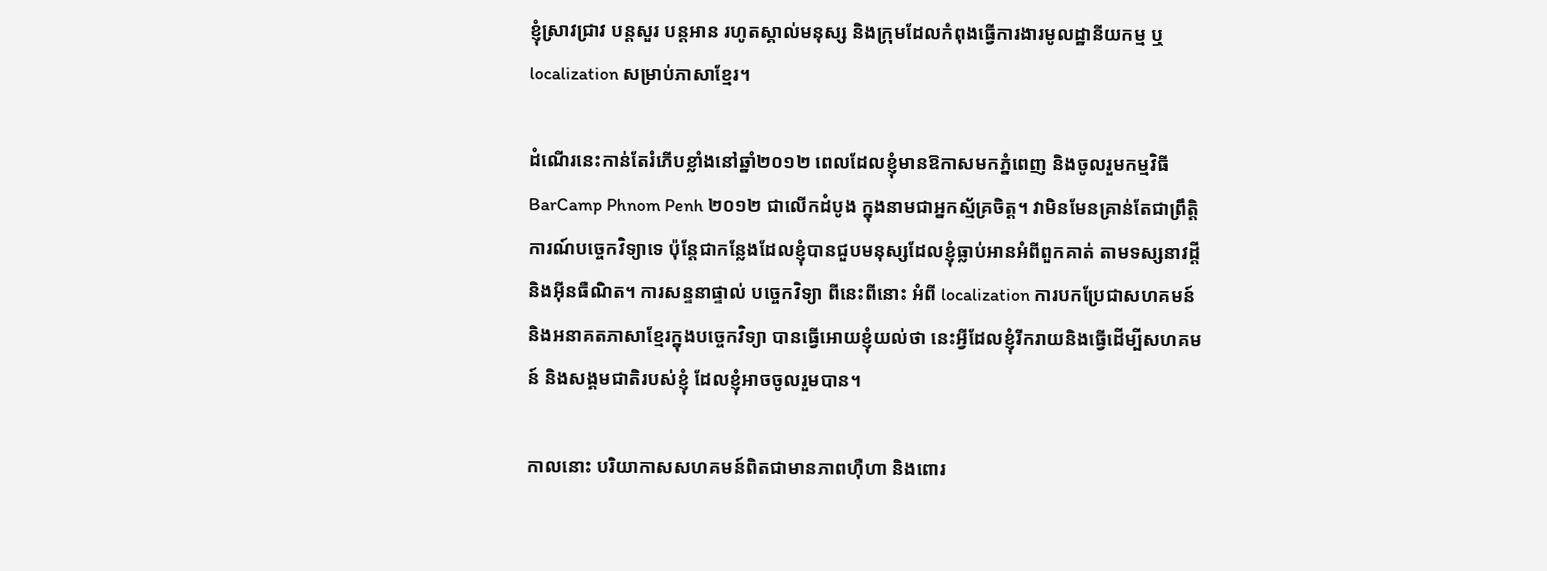ខ្ញុំស្រាវជ្រាវ បន្តសួរ បន្តអាន រហូតស្គាល់មនុស្ស និងក្រុមដែលកំពុងធ្វើការងារមូលដ្ឋានីយកម្ម ឬ localization សម្រាប់ភាសាខ្មែរ។

ដំណើរនេះកាន់តែរំភើបខ្លាំងនៅឆ្នាំ២០១២ ពេលដែលខ្ញុំមានឱកាសមកភ្នំពេញ និងចូលរួមកម្មវិធី BarCamp Phnom Penh ២០១២ ជាលើកដំបូង ក្នុងនាមជាអ្នកស្ម័គ្រចិត្ត។ វាមិនមែនគ្រាន់តែជាព្រឹត្តិការណ៍បច្ចេកវិទ្យាទេ ប៉ុន្តែជាកន្លែងដែលខ្ញុំបានជួបមនុស្សដែលខ្ញុំធ្លាប់អានអំពីពួកគាត់ តាមទស្សនាវដ្តី និងអ៊ីនធឺណិត។ ការសន្ទនាផ្ទាល់ បច្ចេកវិទ្យា ពីនេះពីនោះ អំពី localization ការបកប្រែជាសហគមន៍ និងអនាគតភាសាខ្មែរក្នុងបច្ចេកវិទ្យា បានធ្វើអោយខ្ញុំយល់ថា នេះអ្វីដែលខ្ញុំរីករាយនិងធ្វើដើម្បីសហគមន៍ និងសង្គមជាតិរបស់ខ្ញុំ ដែលខ្ញុំអាចចូលរួមបាន។

កាលនោះ បរិយាកាសសហគមន៍ពិតជាមានភាពហ៊ឺហា និងពោរ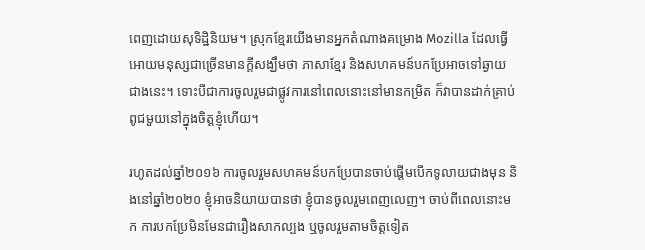ពេញដោយសុទិដ្ឋិនិយម។ ស្រុកខ្មែរយើងមានអ្នកតំណាងគម្រោង Mozilla ដែលធ្វើអោយមនុស្សជាច្រើនមានក្តីសង្ឃឹមថា ភាសាខ្មែរ និងសហគមន៍បកប្រែអាចទៅឆ្ងាយជាងនេះ។ ទោះបីជាការចូលរួមជាផ្លូវការនៅពេលនោះនៅមានកម្រិត ក៏វាបានដាក់គ្រាប់ពូជមួយនៅក្នុងចិត្តខ្ញុំហើយ។

រហូតដល់ឆ្នាំ២០១៦ ការចូលរួមសហគមន៍បកប្រែបានចាប់ផ្ដើមបើកទូលាយជាងមុន និងនៅឆ្នាំ២០២០ ខ្ញុំអាចនិយាយបានថា ខ្ញុំបានចូលរួមពេញលេញ។ ចាប់ពីពេលនោះមក ការបកប្រែមិនមែនជារឿងសាកល្បង ឬចូលរួមតាមចិត្តទៀត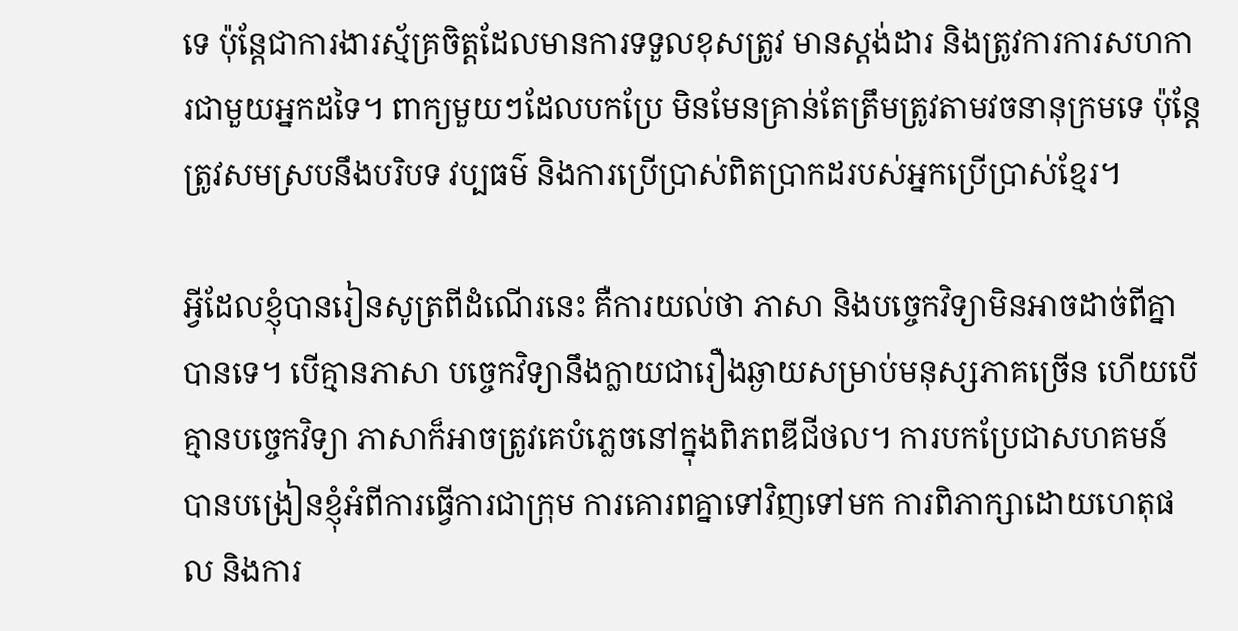ទេ ប៉ុន្តែជាការងារស្ម័គ្រចិត្តដែលមានការទទួលខុសត្រូវ មានស្តង់ដារ និងត្រូវការការសហការជាមួយអ្នកដទៃ។ ពាក្យមួយៗដែលបកប្រែ មិនមែនគ្រាន់តែត្រឹមត្រូវតាមវចនានុក្រមទេ ប៉ុន្តែត្រូវសមស្របនឹងបរិបទ វប្បធម៌ និងការប្រើប្រាស់ពិតប្រាកដរបស់អ្នកប្រើប្រាស់ខ្មែរ។

អ្វីដែលខ្ញុំបានរៀនសូត្រពីដំណើរនេះ គឺការយល់ថា ភាសា និងបច្ចេកវិទ្យាមិនអាចដាច់ពីគ្នាបានទេ។ បើគ្មានភាសា បច្ចេកវិទ្យានឹងក្លាយជារឿងឆ្ងាយសម្រាប់មនុស្សភាគច្រើន ហើយបើគ្មានបច្ចេកវិទ្យា ភាសាក៏អាចត្រូវគេបំភ្លេចនៅក្នុងពិភពឌីជីថល។ ការបកប្រែជាសហគមន៍ បានបង្រៀនខ្ញុំអំពីការធ្វើការជាក្រុម ការគោរពគ្នាទៅវិញទៅមក ការពិភាក្សាដោយហេតុផល និងការ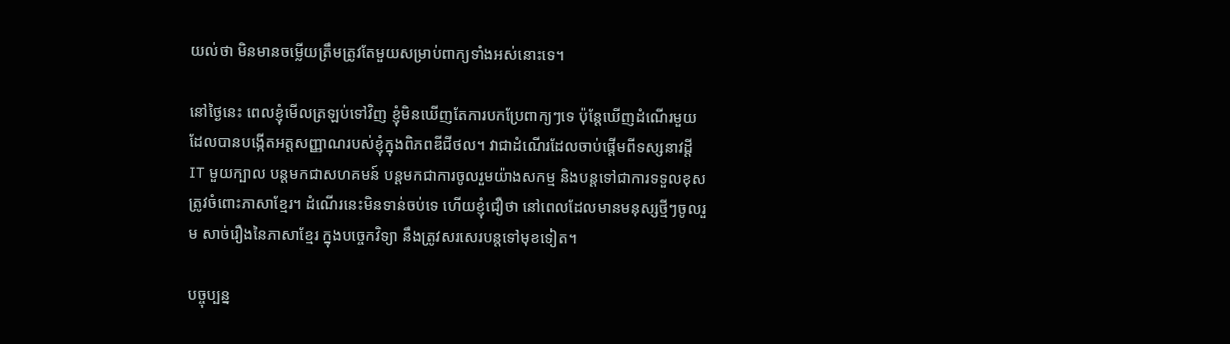យល់ថា មិនមានចម្លើយត្រឹមត្រូវតែមួយសម្រាប់ពាក្យទាំងអស់នោះទេ។

នៅថ្ងៃនេះ ពេលខ្ញុំមើលត្រឡប់ទៅវិញ ខ្ញុំមិនឃើញតែការបកប្រែពាក្យៗទេ ប៉ុន្តែឃើញដំណើរមួយដែលបានបង្កើតអត្តសញ្ញាណរបស់ខ្ញុំក្នុងពិភពឌីជីថល។ វាជាដំណើរដែលចាប់ផ្ដើមពីទស្សនាវដ្តី IT មួយក្បាល បន្តមកជាសហគមន៍ បន្តមកជាការចូលរួមយ៉ាងសកម្ម និងបន្តទៅជាការទទួលខុសត្រូវចំពោះភាសាខ្មែរ។ ដំណើរនេះមិនទាន់ចប់ទេ ហើយខ្ញុំជឿថា នៅពេលដែលមានមនុស្សថ្មីៗចូលរួម សាច់រឿងនៃភាសាខ្មែរ ក្នុងបច្ចេកវិទ្យា នឹងត្រូវសរសេរបន្តទៅមុខទៀត។

បច្ចុប្បន្ន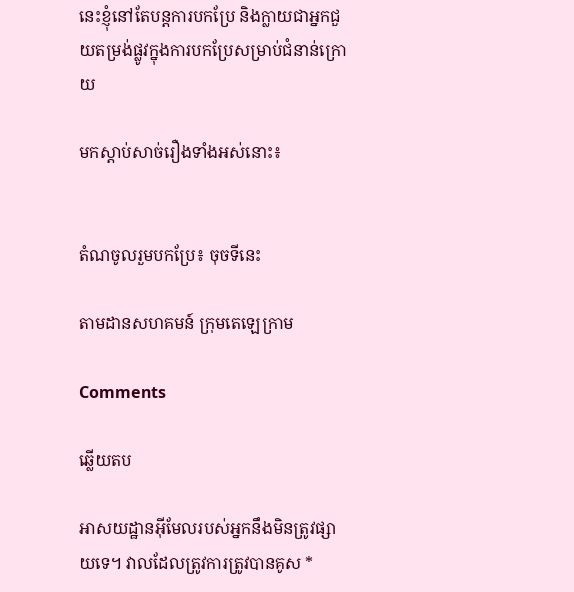នេះខ្ញុំនៅតែបន្តការបកប្រែ និងក្លាយជាអ្នកជួយតម្រង់ផ្លូវក្នុងការបកប្រែសម្រាប់ជំនាន់ក្រោយ

មកស្ដាប់សាច់រឿងទាំងអស់នោះ៖


តំណចូលរួមបកប្រែ៖ ចុចទីនេះ

តាមដានសហគមន៍ ក្រុមតេឡេក្រាម

Comments

ឆ្លើយតប

អាសយដ្ឋានអ៊ីមែលរបស់អ្នកនឹងមិនត្រូវផ្សាយទេ។ វាលដែលត្រូវការត្រូវបានគូស *